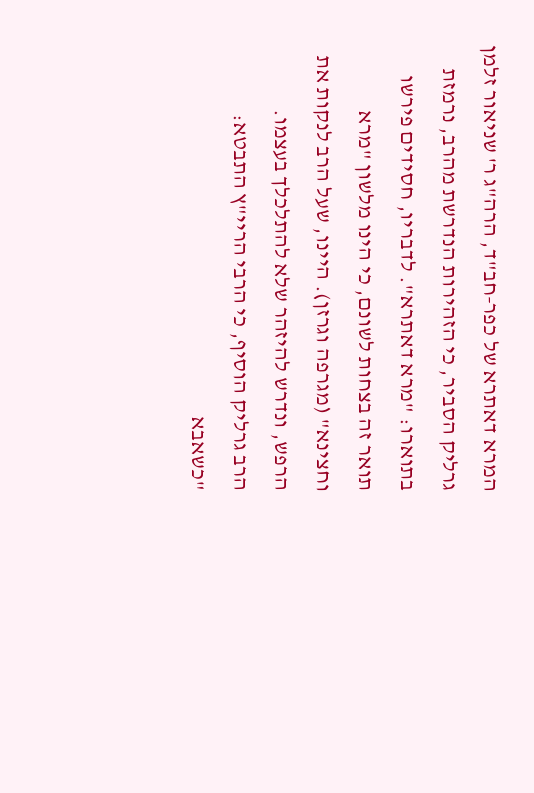המרא דאתרא של כפר-חב"ד, הרה"ג ר' שניאור זלמן גרליק הסביר, כי הזהירות הנדרשת מהרב, נרמזת בתוארו: "מרא דאתרא". לדבריו, חסידים פירשו תואר זה בצחות לשונם, כי הינו מלשון "מרא וחצינא" (מגרפה וגרזן). היינו, שעל הרב לנקות את הרפש, ונדרש להיזהר שלא להתלכלך בעצמו.
הרב גרליק הוסיף, כי הרבי הריי"ץ התבטא: "כשאבא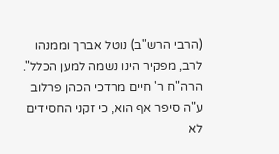(הרבי הרש"ב) נוטל אברך וממנהו לרב, מפקיר הינו נשמה למען הכלל". הרה"ח ר' חיים מרדכי הכהן פרלוב ע"ה סיפר אף הוא, כי זקני החסידים לא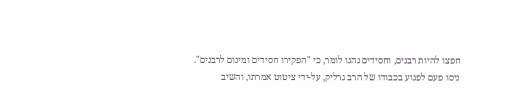חפצו להיות רבנים, וחסידים נהגו לומר, כי "הפקירו חסידים ומינום לרבנים".
ניסו פעם לפגוע בכבודו של הרב גרליק, על-ידי ציטוט אמרתו, והשיב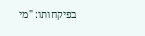בפיקחותו: "מי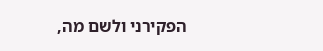הפקירני ולשם מה,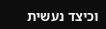וכיצד נעשית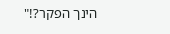הינך הפקר?!"